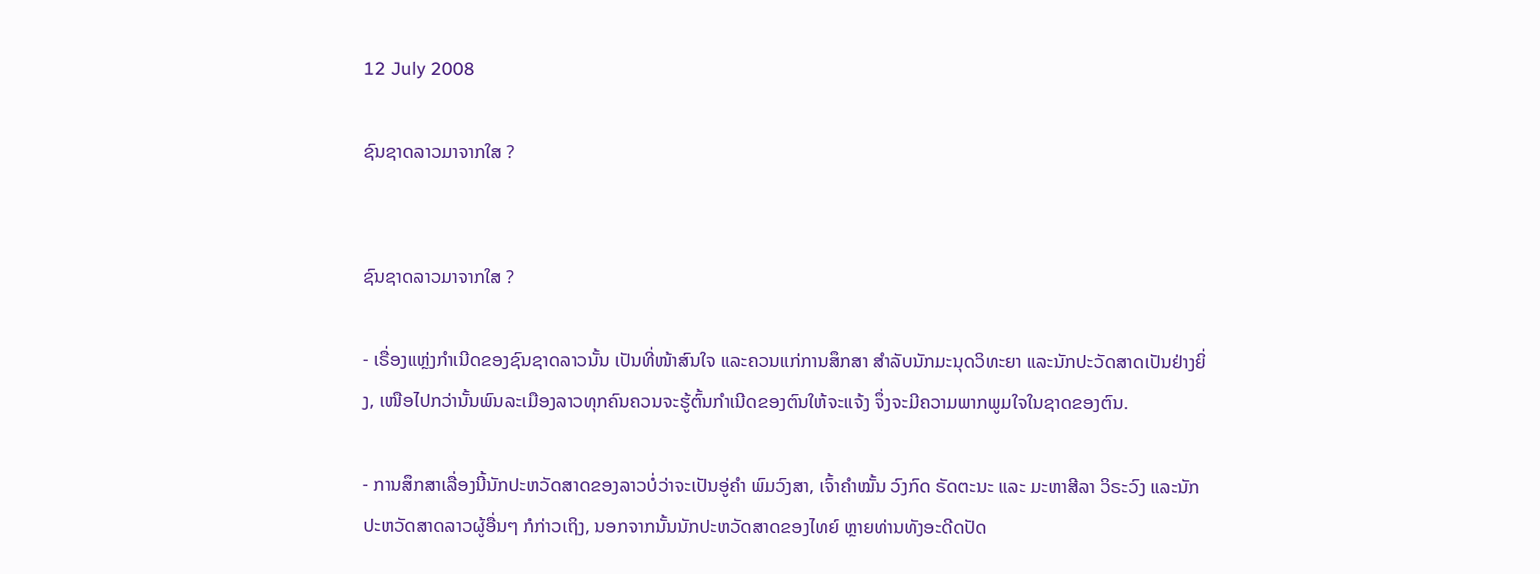12 July 2008

ຊົນຊາດລາວມາຈາກໃສ ?


ຊົນຊາດລາວມາຈາກໃສ ?

- ເຣື່ອງແຫຼ່ງກຳເນີດຂອງຊົນຊາດລາວນັ້ນ ເປັນທີ່ໜ້າສົນໃຈ ແລະຄວນແກ່ການສຶກສາ ສໍາລັບນັກມະນຸດວິທະຍາ ແລະນັກປະວັດສາດເປັນຢ່າງຍິ່ງ, ເໜືອໄປກວ່ານັ້ນພົນລະເມືອງລາວທຸກຄົນຄວນຈະຮູ້ຕົ້ນກໍາເນີດຂອງຕົນໃຫ້ຈະແຈ້ງ ຈຶ່ງຈະມີຄວາມພາກພູມໃຈໃນຊາດຂອງຕົນ.

- ການສຶກສາເລື່ອງນີ້ນັກປະຫວັດສາດຂອງລາວບໍ່ວ່າຈະເປັນອູ່ຄຳ ພົມວົງສາ, ເຈົ້າຄຳໝັ້ນ ວົງກົດ ຣັດຕະນະ ແລະ ມະຫາສີລາ ວິຣະວົງ ແລະນັກປະຫວັດສາດລາວຜູ້ອື່ນໆ ກໍກ່າວເຖິງ, ນອກຈາກນັ້ນນັກປະຫວັດສາດຂອງໄທຍ໌ ຫຼາຍທ່ານທັງອະດີດປັດ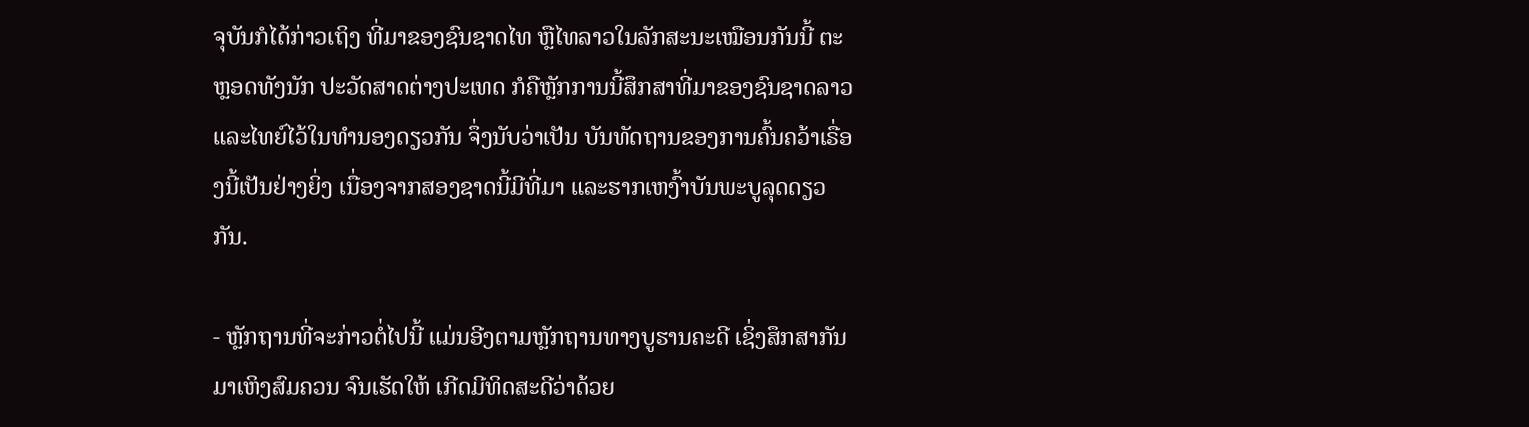ຈຸບັນກໍໄດ້ກ່າວເຖິງ ທີ່ມາຂອງຊົນຊາດໄທ ຫຼືໄທລາວໃນລັກສະນະເໝືອນກັນນີ້ ຕະຫຼອດທັງນັກ ປະວັດສາດຕ່າງປະເທດ ກໍຄືຫຼັກການນີ້ສຶກສາທີ່ມາຂອງຊົນຊາດລາວແລະໄທຍ໌ໄວ້ໃນທຳນອງດຽວກັນ ຈຶ່ງນັບວ່າເປັນ ບັນທັດຖານຂອງການຄົ້ນຄວ້າເຣື່ອງນີ້ເປັນຢ່າງຍິ່ງ ເນື່ອງຈາກສອງຊາດນີ້ມີທີ່ມາ ແລະຮາກເຫງົ້າບັນພະບູລຸດດຽວກັນ.

- ຫຼັກຖານທີ່ຈະກ່າວຕໍ່ໄປນີ້ ແມ່ນອີງຕາມຫຼັກຖານທາງບູຮານຄະດີ ເຊິ່ງສຶກສາກັນມາເຫິງສົມຄວນ ຈົນເຮັດໃຫ້ ເກີດມີທິດສະດີວ່າດ້ວຍ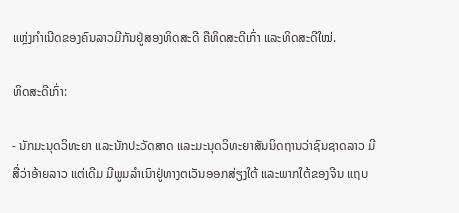ແຫຼ່ງກຳເນີດຂອງຄົນລາວມີກັນຢູ່ສອງທິດສະດີ ຄືທິດສະດີເກົ່າ ແລະທິດສະດີໃໝ່.

ທິດສະດີເກົ່າ:

- ນັກມະນຸດວິທະຍາ ແລະນັກປະວັດສາດ ແລະມະນຸດວິທະຍາສັນນິດຖານວ່າຊົນຊາດລາວ ມີສື່ວ່າອ້າຍລາວ ແຕ່ເດີມ ມີພູມລຳເນົາຢູ່ທາງຕເວັນອອກສ່ຽງໃຕ້ ແລະພາກໃຕ້ຂອງຈີນ ແຖບ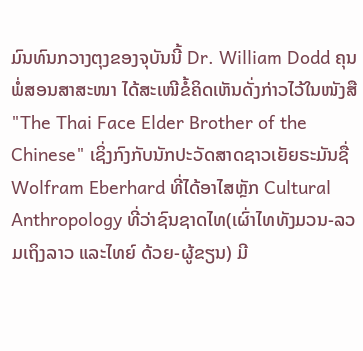ມົນທົນກວາງຕຸງຂອງຈຸບັນນີ້ Dr. William Dodd ຄຸນພໍ່ສອນສາສະໜາ ໄດ້ສະເໜີຂໍ້ຄິດເຫັນດັ່ງກ່າວໄວ້ໃນໜັງສື "The Thai Face Elder Brother of the Chinese" ເຊິ່ງກົງກັບນັກປະວັດສາດຊາວເຍັຍຣະມັນຊື່ Wolfram Eberhard ທີ່ໄດ້ອາໄສຫຼັກ Cultural Anthropology ທີ່ວ່າຊົນຊາດໄທ(ເຜົ່າໄທທັງມວນ-ລວມເຖິງລາວ ແລະໄທຍ໌ ດ້ວຍ-ຜູ້ຂຽນ) ມີ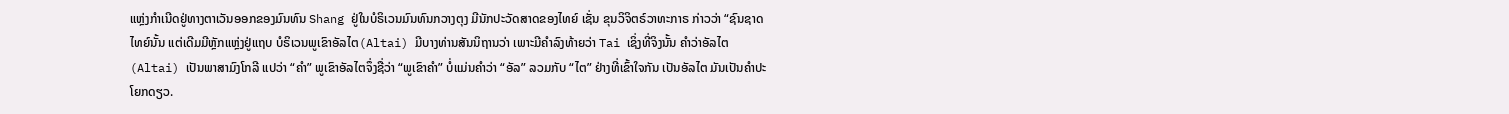ແຫຼ່ງກຳເນີດຢູ່ທາງຕາເວັນອອກຂອງມົນທົນ Shang ຢູ່ໃນບໍຣິເວນມົນທົນກວາງຕຸງ ມີນັກປະວັດສາດຂອງໄທຍ໌ ເຊັ່ນ ຂຸນວິຈິຕຣ໌ວາທະກາຣ ກ່າວວ່າ “ຊົນຊາດໄທຍ໌ນັ້ນ ແຕ່ເດີມມີຫຼັກແຫຼ່ງຢູ່ແຖບ ບໍຣິເວນພູເຂົາອັລໄຕ(Altai) ມີບາງທ່ານສັນນິຖານວ່າ ເພາະມີຄຳລົງທ້າຍວ່າ Tai ເຊິ່ງທີ່ຈິງນັ້ນ ຄຳວ່າອັລໄຕ (Altai) ເປັນພາສາມົງໂກລີ ແປວ່າ “ຄຳ” ພູເຂົາອັລໄຕຈຶ່ງຊື່ວ່າ “ພູເຂົາຄຳ” ບໍ່ແມ່ນຄຳວ່າ “ອັລ” ລວມກັບ “ໄຕ” ຢ່າງທີ່ເຂົ້າໃຈກັນ ເປັນອັລໄຕ ມັນເປັນຄຳປະໂຍກດຽວ.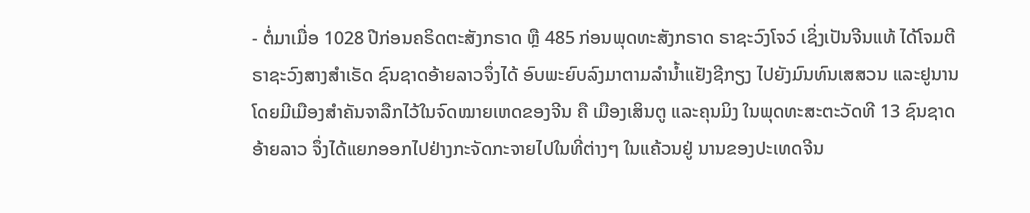- ຕໍ່ມາເມື່ອ 1028 ປີກ່ອນຄຣິດຕະສັງກຣາດ ຫຼື 485 ກ່ອນພຸດທະສັງກຣາດ ຣາຊະວົງໂຈວ໌ ເຊິ່ງເປັນຈີນແທ້ ໄດ້ໂຈມຕີຣາຊະວົງສາງສຳເຣັດ ຊົນຊາດອ້າຍລາວຈຶ່ງໄດ້ ອົບພະຍົບລົງມາຕາມລຳນໍ້າແຢັງຊີກຽງ ໄປຍັງມົນທົນເສສວນ ແລະຢູນານ ໂດຍມີເມືອງສຳຄັນຈາລືກໄວ້ໃນຈົດໝາຍເຫດຂອງຈີນ ຄື ເມືອງເສິນຕູ ແລະຄຸນມິງ ໃນພຸດທະສະຕະວັດທີ 13 ຊົນຊາດອ້າຍລາວ ຈຶ່ງໄດ້ແຍກອອກໄປຢ່າງກະຈັດກະຈາຍໄປໃນທີ່ຕ່າງໆ ໃນແຄ້ວນຢູ່ ນານຂອງປະເທດຈີນ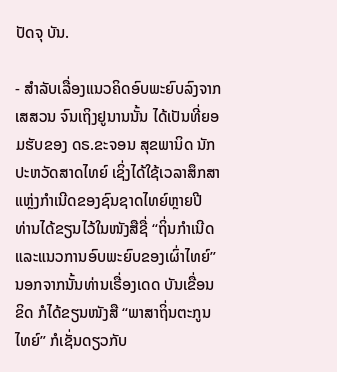ປັດຈຸ ບັນ.

- ສຳລັບເລື່ອງແນວຄິດອົບພະຍົບລົງຈາກເສສວນ ຈົນເຖິງຢູນານນັ້ນ ໄດ້ເປັນທີ່ຍອມຮັບຂອງ ດຣ.ຂະຈອນ ສຸຂພານິດ ນັກປະຫວັດສາດໄທຍ໌ ເຊິ່ງໄດ້ໃຊ້ເວລາສຶກສາ ແຫຼ່ງກຳເນີດຂອງຊົນຊາດໄທຍ໌ຫຼາຍປີ ທ່ານໄດ້ຂຽນໄວ້ໃນໜັງສືຊື່ “ຖິ່ນກຳເນີດ ແລະແນວການອົບພະຍົບຂອງເຜົ່າໄທຍ໌” ນອກຈາກນັ້ນທ່ານເຣື່ອງເດດ ບັນເຂື່ອນຂິດ ກໍໄດ້ຂຽນໜັງສື “ພາສາຖິ່ນຕະກູນໄທຍ໌” ກໍເຊັ່ນດຽວກັບ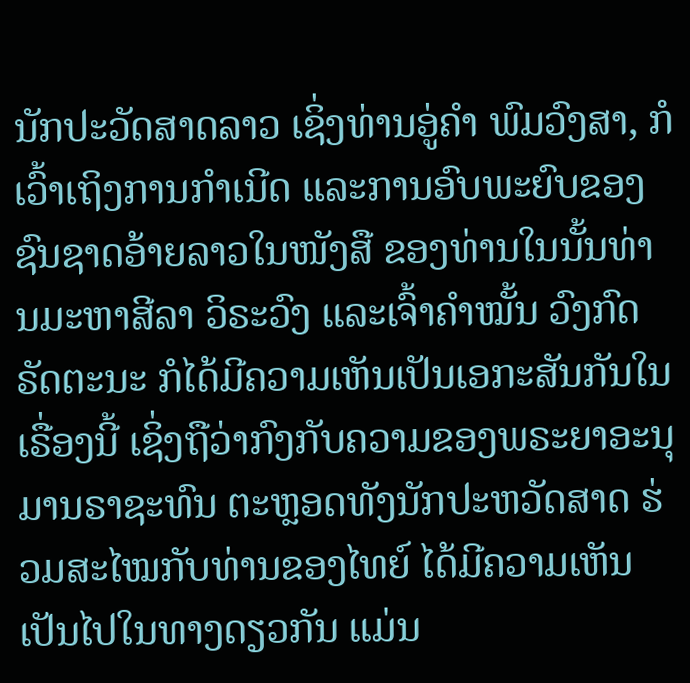ນັກປະວັດສາດລາວ ເຊິ່ງທ່ານອູ່ຄຳ ພົມວົງສາ, ກໍເວົ້າເຖິງການກຳເນີດ ແລະການອົບພະຍົບຂອງຊົນຊາດອ້າຍລາວໃນໜັງສື ຂອງທ່ານໃນນັ້ນທ່ານມະຫາສີລາ ວິຣະວົງ ແລະເຈົ້າຄຳໝັ້ນ ວົງກົດຣັດຕະນະ ກໍໄດ້ມີຄວາມເຫັນເປັນເອກະສັນກັນໃນເຣື່ອງນີ້ ເຊິ່ງຖືວ່າກົງກັບຄວາມຂອງພຣະຍາອະນຸມານຣາຊະທົນ ຕະຫຼອດທັງນັກປະຫວັດສາດ ຮ່ວມສະໄໝກັບທ່ານຂອງໄທຍ໌ ໄດ້ມີຄວາມເຫັນເປັນໄປໃນທາງດຽວກັນ ແມ່ນ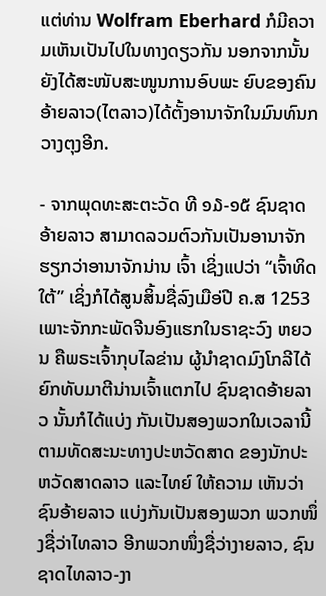ແຕ່ທ່ານ Wolfram Eberhard ກໍມີຄວາມເຫັນເປັນໄປໃນທາງດຽວກັນ ນອກຈາກນັ້ນ ຍັງໄດ້ສະໜັບສະໜູນການອົບພະ ຍົບຂອງຄົນອ້າຍລາວ(ໄຕລາວ)ໄດ້ຕັ້ງອານາຈັກໃນມົນທົນກວາງຕຸງອີກ.

- ຈາກພຸດທະສະຕະວັດ ທີ ໑໓-໑໕ ຊົນຊາດອ້າຍລາວ ສາມາດລວມຕົວກັນເປັນອານາຈັກ ຮຽກວ່າອານາຈັກນ່ານ ເຈົ້າ ເຊິ່ງແປວ່າ “ເຈົ້າທິດໃຕ້” ເຊິ່ງກໍໄດ້ສູນສິ້ນຊື່ລົງເມືອ່ປີ ຄ.ສ 1253 ເພາະຈັກກະພັດຈີນອົງແຮກໃນຣາຊະວົງ ຫຍວນ ຄືພຣະເຈົ້າກຸບໄລຂ່ານ ຜູ້ນຳຊາດມົງໂກລີໄດ້ຍົກທັບມາຕີນ່ານເຈົ້າແຕກໄປ ຊົນຊາດອ້າຍລາວ ນັ້ນກໍໄດ້ແບ່ງ ກັນເປັນສອງພວກໃນເວລານີ້ ຕາມທັດສະນະທາງປະຫວັດສາດ ຂອງນັກປະຫວັດສາດລາວ ແລະໄທຍ໌ ໃຫ້ຄວາມ ເຫັນວ່າຊົນອ້າຍລາວ ແບ່ງກັນເປັນສອງພວກ ພວກໜຶ່ງຊື່ວ່າໄທລາວ ອີກພວກໜຶ່ງຊື່ວ່າງາຍລາວ, ຊົນຊາດໄທລາວ-ງາ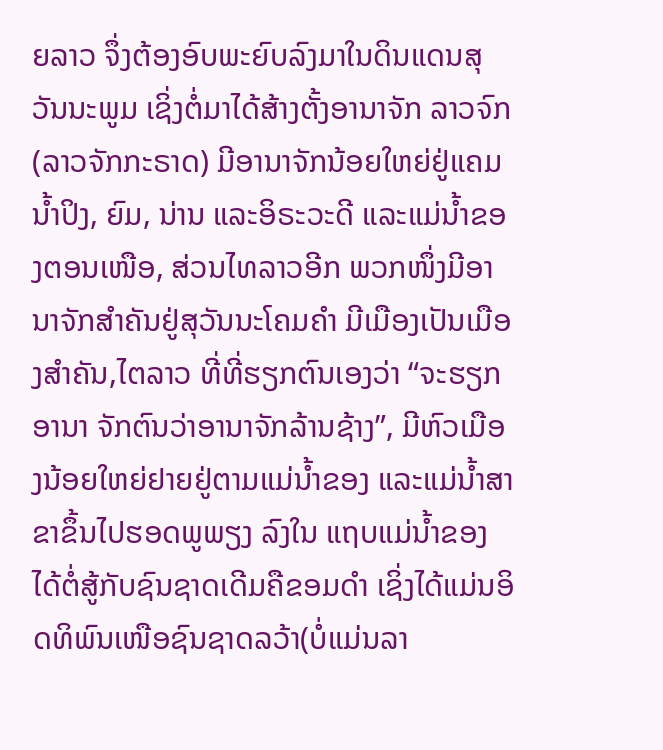ຍລາວ ຈຶ່ງຕ້ອງອົບພະຍົບລົງມາໃນດິນແດນສຸວັນນະພູມ ເຊິ່ງຕໍ່ມາໄດ້ສ້າງຕັ້ງອານາຈັກ ລາວຈົກ(ລາວຈັກກະຣາດ) ມີອານາຈັກນ້ອຍໃຫຍ່ຢູ່ແຄມນໍ້າປິງ, ຍົມ, ນ່ານ ແລະອິຣະວະດີ ແລະແມ່ນໍ້າຂອງຕອນເໜືອ, ສ່ວນໄທລາວອີກ ພວກໜຶ່ງມີອານາຈັກສໍາຄັນຢູ່ສຸວັນນະໂຄມຄໍາ ມີເມືອງເປັນເມືອງສຳຄັນ,ໄຕລາວ ທີ່ທີ່ຮຽກຕົນເອງວ່າ “ຈະຮຽກອານາ ຈັກຕົນວ່າອານາຈັກລ້ານຊ້າງ”, ມີຫົວເມືອງນ້ອຍໃຫຍ່ຢາຍຢູ່ຕາມແມ່ນໍ້າຂອງ ແລະແມ່ນໍ້າສາຂາຂຶ້ນໄປຮອດພູພຽງ ລົງໃນ ແຖບແມ່ນ້ຳຂອງ ໄດ້ຕໍ່ສູ້ກັບຊົນຊາດເດີມຄືຂອມດຳ ເຊິ່ງໄດ້ແມ່ນອິດທິພົນເໜືອຊົນຊາດລວ້າ(ບໍ່ແມ່ນລາ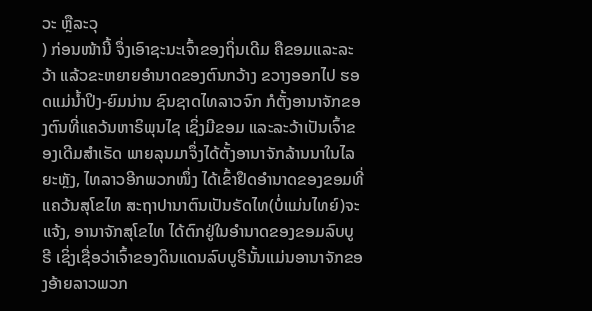ວະ ຫຼືລະວຸ
) ກ່ອນໜ້ານີ້ ຈຶ່ງເອົາຊະນະເຈົ້າຂອງຖິ່ນເດີມ ຄືຂອມແລະລະວ້າ ແລ້ວຂະຫຍາຍອຳນາດຂອງຕົນກວ້າງ ຂວາງອອກໄປ ຮອດແມ່ນ້ຳປິງ-ຍົມນ່ານ ຊົນຊາດໄທລາວຈົກ ກໍຕັ້ງອານາຈັກຂອງຕົນທີ່ແຄວ້ນຫາຣິພຸນໄຊ ເຊິ່ງມີຂອມ ແລະລະວ້າເປັນເຈົ້າຂອງເດີມສຳເຣັດ ພາຍລຸນມາຈຶ່ງໄດ້ຕັ້ງອານາຈັກລ້ານນາໃນໄລຍະຫຼັງ, ໄທລາວອີກພວກໜຶ່ງ ໄດ້ເຂົ້າຢຶດອຳນາດຂອງຂອມທີ່ແຄວ້ນສຸໂຂໄທ ສະຖາປານາຕົນເປັນຣັດໄທ(ບໍ່ແມ່ນໄທຍ໌)ຈະແຈ້ງ, ອານາຈັກສຸໂຂໄທ ໄດ້ຕົກຢູ່ໃນອຳນາດຂອງຂອມລົບບູຣີ ເຊິ່ງເຊື່ອວ່າເຈົ້າຂອງດິນແດນລົບບູຣີນັ້ນແມ່ນອານາຈັກຂອງອ້າຍລາວພວກ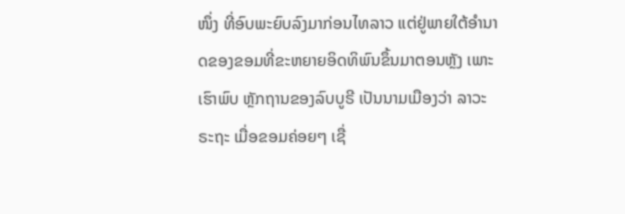ໜຶ່ງ ທີ່ອົບພະຍົບລົງມາກ່ອນໄທລາວ ແຕ່ຢູ່ພາຍໃຕ້ອຳນາດຂອງຂອມທີ່ຂະຫຍາຍອິດທິພົນຂຶ້ນມາຕອນຫຼັງ ເພາະເຮົາພົບ ຫຼັກຖານຂອງລົບບູຣີ ເປັນນາມເມືອງວ່າ ລາວະຣະຖະ ເມື່ອຂອມຄ່ອຍໆ ເຊື່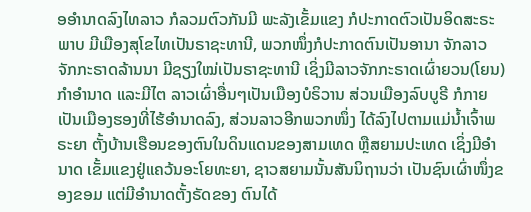ອອຳນາດລົງໄທລາວ ກໍລວມຕົວກັນມີ ພະລັງເຂັ້ມແຂງ ກໍປະກາດຕົວເປັນອິດສະຣະພາບ ມີເມືອງສຸໂຂໄທເປັນຣາຊະທານີ, ພວກໜຶ່ງກໍປະກາດຕົນເປັນອານາ ຈັກລາວຈັກກະຣາດລ້ານນາ ມີຊຽງໃໝ່ເປັນຣາຊະທານີ ເຊິ່ງມີລາວຈັກກະຣາດເຜົ່າຍວນ(ໂຍນ)ກໍາອຳນາດ ແລະມີໄຕ ລາວເຜົ່າອື່ນໆເປັນເມືອງບໍຣິວານ ສ່ວນເມືອງລົບບູຣີ ກໍກາຍເປັນເມືອງຮອງທີ່ໄຮ້ອຳນາດລົງ, ສ່ວນລາວອີກພວກໜຶ່ງ ໄດ້ລົງໄປຕາມແມ່ນໍ້າເຈົ້າພຣະຍາ ຕັ້ງບ້ານເຮືອນຂອງຕົນໃນດິນແດນຂອງສາມເທດ ຫຼືສຍາມປະເທດ ເຊິ່ງມີອຳນາດ ເຂັ້ມແຂງຢູ່ແຄວ້ນອະໂຍທະຍາ, ຊາວສຍາມນັ້ນສັນນິຖານວ່າ ເປັນຊົນເຜົ່າໜຶ່ງຂອງຂອມ ແຕ່ມີອຳນາດຕັ້ງຣັດຂອງ ຕົນໄດ້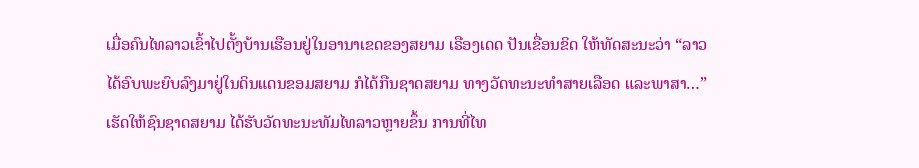ເມື່ອຄົນໄທລາວເຂົ້າໄປຕັ້ງບ້ານເຮືອນຢູ່ໃນອານາເຂດຂອງສຍາມ ເຣືອງເດດ ປັນເຂື່ອນຂິດ ໃຫ້ທັດສະນະວ່າ “ລາວໄດ້ອົບພະຍົບລົງມາຢູ່ໃນດິນແດນຂອມສຍາມ ກໍໄດ້ກືນຊາດສຍາມ ທາງວັດທະນະທຳສາຍເລືອດ ແລະພາສາ…” ເຮັດໃຫ້ຊົນຊາດສຍາມ ໄດ້ຮັບວັດທະນະທັມໄທລາວຫຼາຍຂຶ້ນ ການທີ່ໄທ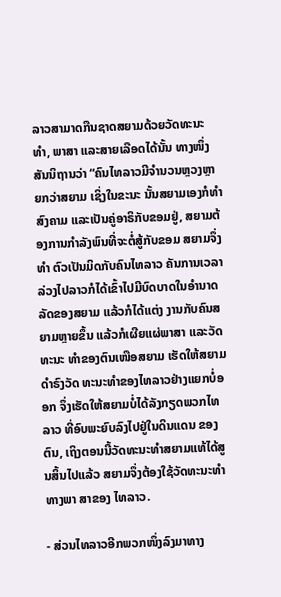ລາວສາມາດກືນຊາດສຍາມດ້ວຍວັດທະນະທຳ, ພາສາ ແລະສາຍເລືອດໄດ້ນັ້ນ ທາງໜຶ່ງສັນນິຖານວ່າ “ຄົນໄທລາວມີຈຳນວນຫຼວງຫຼາຍກວ່າສຍາມ ເຊິ່ງໃນຂະນະ ນັ້ນສຍາມເອງກໍທຳສົງຄາມ ແລະເປັນຄູ່ອາຣິກັບຂອມຢູ່, ສຍາມຕ້ອງການກຳລັງພົນທີ່ຈະຕໍ່ສູ້ກັບຂອມ ສຍາມຈຶ່ງທຳ ຕົວເປັນມິດກັບຄົນໄທລາວ ຄັນການເວລາລ່ວງໄປລາວກໍໄດ້ເຂົ້າໄປມີບົດບາດໃນອຳນາດລັດຂອງສຍາມ ແລ້ວກໍໄດ້ແຕ່ງ ງານກັບຄົນສຍາມຫຼາຍຂຶ້ນ ແລ້ວກໍເຜີຍແຜ່ພາສາ ແລະວັດທະນະ ທຳຂອງຕົນເໜືອສຍາມ ເຮັດໃຫ້ສຍາມດຳຣົງວັດ ທະນະທຳຂອງໄທລາວຢ່າງແຍກບໍ່ອອກ ຈຶ່ງເຮັດໃຫ້ສຍາມບໍ່ໄດ້ລັງກຽດພວກໄທລາວ ທີ່ອົບພະຍົບລົງໄປຢູ່ໃນດິນແດນ ຂອງຕົນ, ເຖິງຕອນນີ້ວັດທະນະທຳສຍາມແທ້ໄດ້ສູນສິ້ນໄປແລ້ວ ສຍາມຈຶ່ງຕ້ອງໃຊ້ວັດທະນະທຳທາງພາ ສາຂອງ ໄທລາວ.

- ສ່ວນໄທລາວອີກພວກໜຶ່ງລົງມາທາງ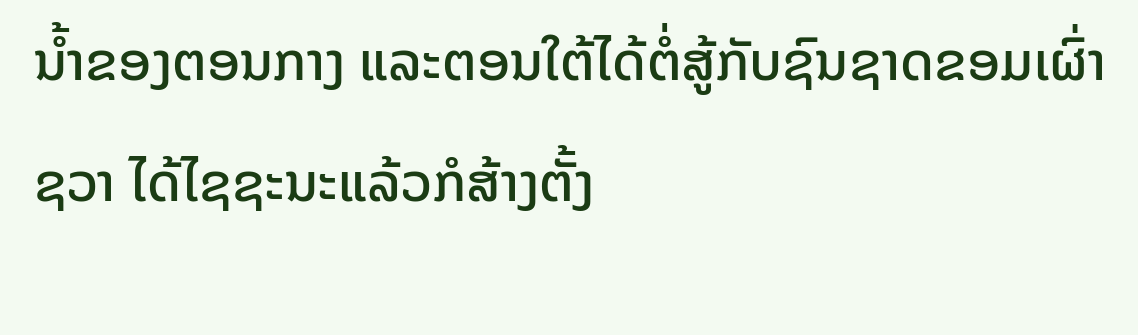ນໍ້າຂອງຕອນກາງ ແລະຕອນໃຕ້ໄດ້ຕໍ່ສູ້ກັບຊົນຊາດຂອມເຜົ່າຊວາ ໄດ້ໄຊຊະນະແລ້ວກໍສ້າງຕັ້ງ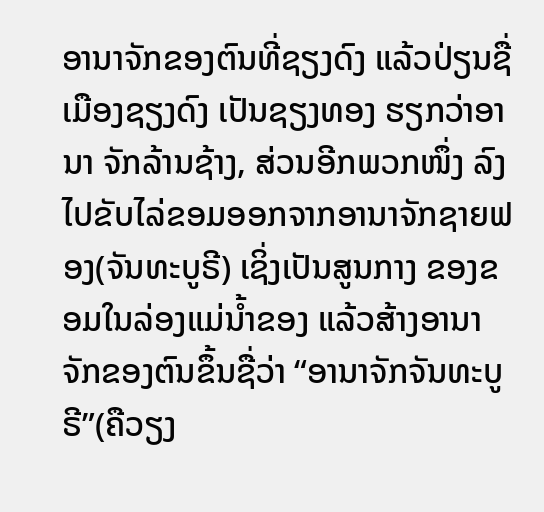ອານາຈັກຂອງຕົນທີ່ຊຽງດົງ ແລ້ວປ່ຽນຊື່ເມືອງຊຽງດົງ ເປັນຊຽງທອງ ຮຽກວ່າອານາ ຈັກລ້ານຊ້າງ, ສ່ວນອີກພວກໜຶ່ງ ລົງໄປຂັບໄລ່ຂອມອອກຈາກອານາຈັກຊາຍຟອງ(ຈັນທະບູຣີ) ເຊິ່ງເປັນສູນກາງ ຂອງຂອມໃນລ່ອງແມ່ນ້ຳຂອງ ແລ້ວສ້າງອານາຈັກຂອງຕົນຂຶ້ນຊື່ວ່າ “ອານາຈັກຈັນທະບູຣີ”(ຄືວຽງ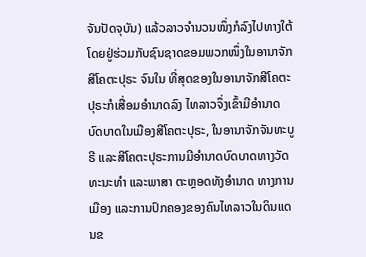ຈັນປັດຈຸບັນ) ແລ້ວລາວຈຳນວນໜຶ່ງກໍລົງໄປທາງໃຕ້ ໂດຍຢູ່ຮ່ວມກັບຊົນຊາດຂອມພວກໜຶ່ງໃນອານາຈັກສີໂຄຕະປຸຣະ ຈົນໃນ ທີ່ສຸດຂອງໃນອານາຈັກສີໂຄຕະປຸຣະກໍເສື່ອມອຳນາດລົງ ໄທລາວຈຶ່ງເຂົ້າມີອຳນາດບົດບາດໃນເມືອງສີໂຄຕະປຸຣະ, ໃນອານາຈັກຈັນທະບູຣີ ແລະສີໂຄຕະປຸຣະການມີອຳນາດບົດບາດທາງວັດທະນະທຳ ແລະພາສາ ຕະຫຼອດທັງອໍານາດ ທາງການເມືອງ ແລະການປົກຄອງຂອງຄົນໄທລາວໃນດິນແດນຂ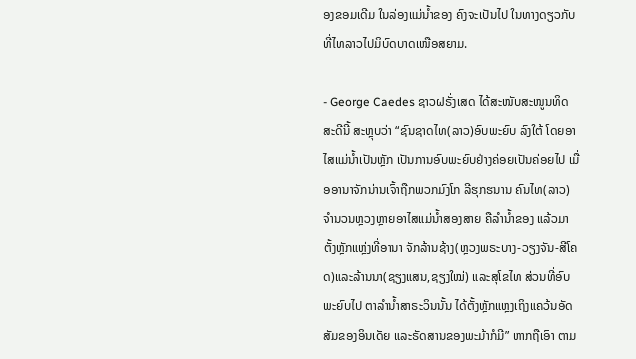ອງຂອມເດີມ ໃນລ່ອງແມ່ນໍ້າຂອງ ຄົງຈະເປັນໄປ ໃນທາງດຽວກັບທີ່ໄທລາວໄປມິບົດບາດເໜືອສຍາມ.

- George Caedes ຊາວຝຣັ່ງເສດ ໄດ້ສະໜັບສະໜູນທິດສະດີນີ້ ສະຫຼຸບວ່າ “ຊົນຊາດໄທ(ລາວ)ອົບພະຍົບ ລົງໃຕ້ ໂດຍອາໄສແມ່ນໍ້າເປັນຫຼັກ ເປັນການອົບພະຍົບຢ່າງຄ່ອຍເປັນຄ່ອຍໄປ ເມື່ອອານາຈັກນ່ານເຈົ້າຖືກພວກມົງໂກ ລີຮຸກຮນານ ຄົນໄທ(ລາວ)ຈຳນວນຫຼວງຫຼາຍອາໄສແມ່ນ້ຳສອງສາຍ ຄືລຳນໍ້າຂອງ ແລ້ວມາຕັ້ງຫຼັກແຫຼ່ງທີ່ອານາ ຈັກລ້ານຊ້າງ(ຫຼວງພຣະບາງ-ວຽງຈັນ-ສີໂຄດ)ແລະລ້ານນາ(ຊຽງແສນ,ຊຽງໃໝ່) ແລະສຸໂຂໄທ ສ່ວນທີ່ອົບພະຍົບໄປ ຕາລຳນໍ້າສາຣະວິນນັ້ນ ໄດ້ຕັ້ງຫຼັກແຫຼງເຖິງແຄວ້ນອັດສັມຂອງອິນເດັຍ ແລະຣັດສານຂອງພະມ້າກໍມີ” ຫາກຖືເອົາ ຕາມ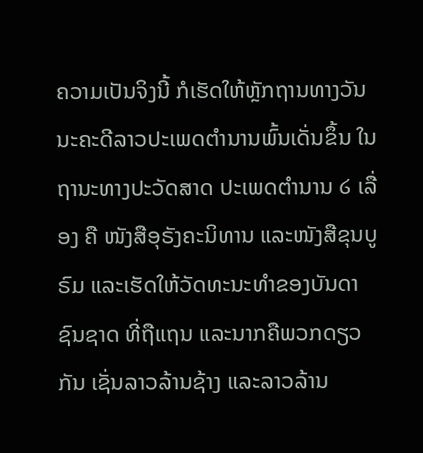ຄວາມເປັນຈິງນີ້ ກໍເຮັດໃຫ້ຫຼັກຖານທາງວັນນະຄະດີລາວປະເພດຕຳນານພົ້ນເດັ່ນຂຶ້ນ ໃນຖານະທາງປະວັດສາດ ປະເພດຕຳນານ ໒ ເລື່ອງ ຄື ໜັງສືອຸຣັງຄະນິທານ ແລະໜັງສືຂຸນບູຣົມ ແລະເຮັດໃຫ້ວັດທະນະທຳຂອງບັນດາຊົນຊາດ ທີ່ຖືແຖນ ແລະນາກຄືພວກດຽວກັນ ເຊັ່ນລາວລ້ານຊ້າງ ແລະລາວລ້ານ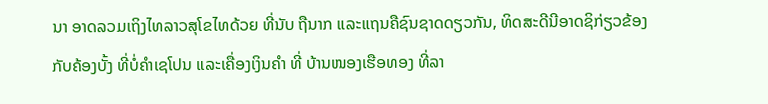ນາ ອາດລວມເຖິງໄທລາວສຸໂຂໄທດ້ວຍ ທີ່ນັບ ຖືນາກ ແລະແຖນຄືຊົນຊາດດຽວກັນ, ທິດສະດີນີອາດຊິກ່ຽວຂ້ອງກັບຄ້ອງບັ້ງ ທີ່ບໍ່ຄຳເຊໂປນ ແລະເຄື່ອງເງິນຄຳ ທີ່ ບ້ານໜອງເຮືອທອງ ທີ່ລາ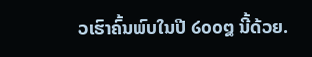ວເຮົາຄົ້ນພົບໃນປີ ໒໐໐໘ ນີ້ດ້ວຍ.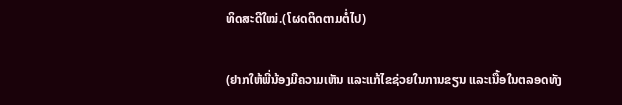ທິດສະດີໃໝ່.(ໂຜດຕິດຕາມຕໍ່ໄປ)

(ຢາກໃຫ້ພີ່ນ້ອງມີຄວາມເຫັນ ແລະແກ້ໄຂຊ່ວຍໃນການຂຽນ ແລະເນື້ອໃນຕລອດທັງ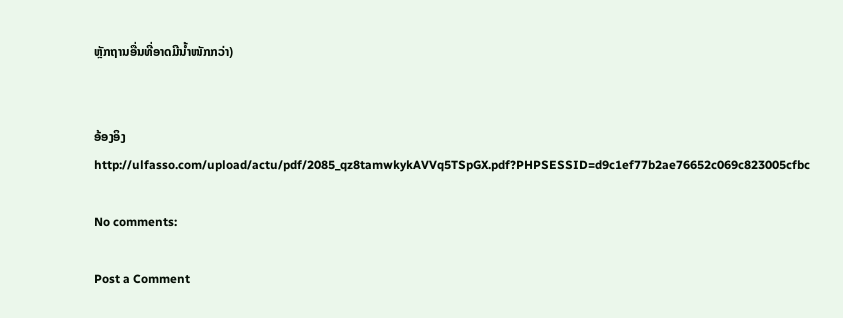ຫຼັກຖານອື່ນທີ່ອາດມີນ້ຳໜັກກວ່າ)


ອ້ອງອິງ
http://ulfasso.com/upload/actu/pdf/2085_qz8tamwkykAVVq5TSpGX.pdf?PHPSESSID=d9c1ef77b2ae76652c069c823005cfbc

No comments:

Post a Comment